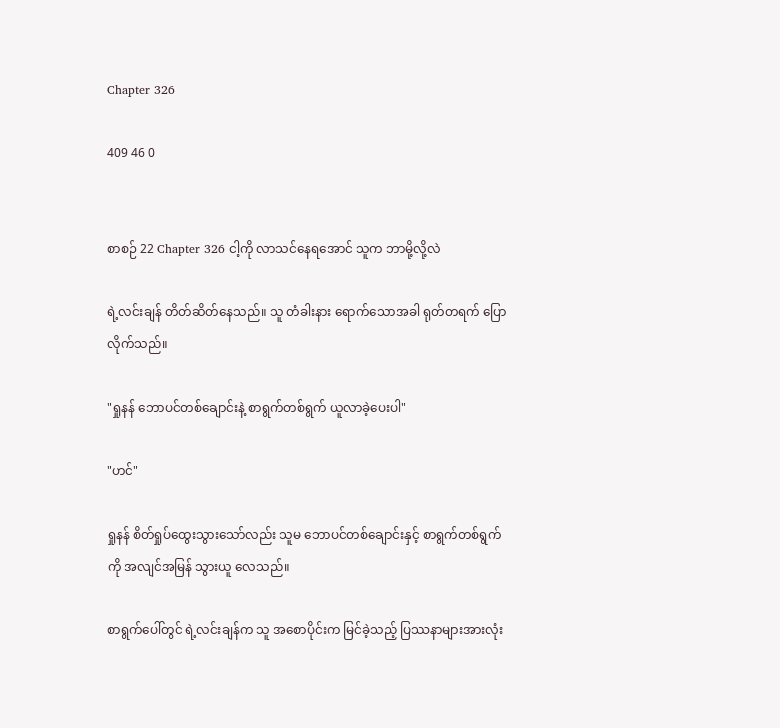Chapter 326

409 46 0


စာစဉ် 22 Chapter 326 ငါ့ကို လာသင်နေရအောင် သူက ဘာမို့လို့လဲ

ရဲ့လင်းချန် တိတ်ဆိတ်နေသည်။ သူ တံခါးနား ရောက်သောအခါ ရုတ်တရက် ပြောလိုက်သည်။

"ရှုနန် ဘောပင်တစ်ချောင်းနဲ့ စာရွက်တစ်ရွက် ယူလာခဲ့ပေးပါ"

"ဟင်"

ရှုနန် စိတ်ရှုပ်ထွေးသွားသော်လည်း သူမ ဘောပင်တစ်ချောင်းနှင့် စာရွက်တစ်ရွက်ကို အလျင်အမြန် သွားယူ လေသည်။

စာရွက်ပေါ်တွင် ရဲ့လင်းချန်က သူ အစောပိုင်းက မြင်ခဲ့သည့် ပြဿနာများအားလုံး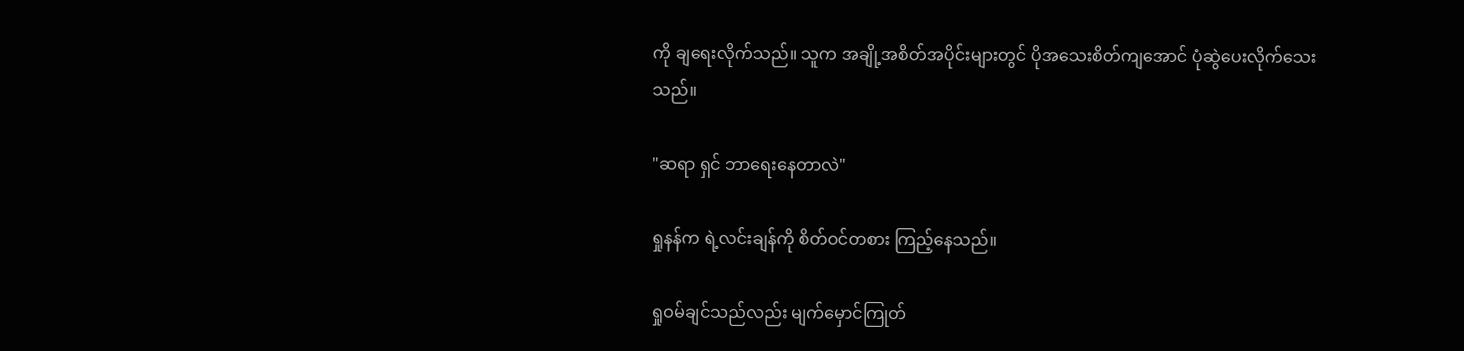ကို ချရေးလိုက်သည်။ သူက အချို့အစိတ်အပိုင်းများတွင် ပိုအသေးစိတ်ကျအောင် ပုံဆွဲပေးလိုက်သေးသည်။

"ဆရာ ရှင် ဘာရေးနေတာလဲ"

ရှုနန်က ရဲ့လင်းချန်ကို စိတ်ဝင်တစား ကြည့်နေသည်။

ရှုဝမ်ချင်သည်လည်း မျက်မှောင်ကြုတ်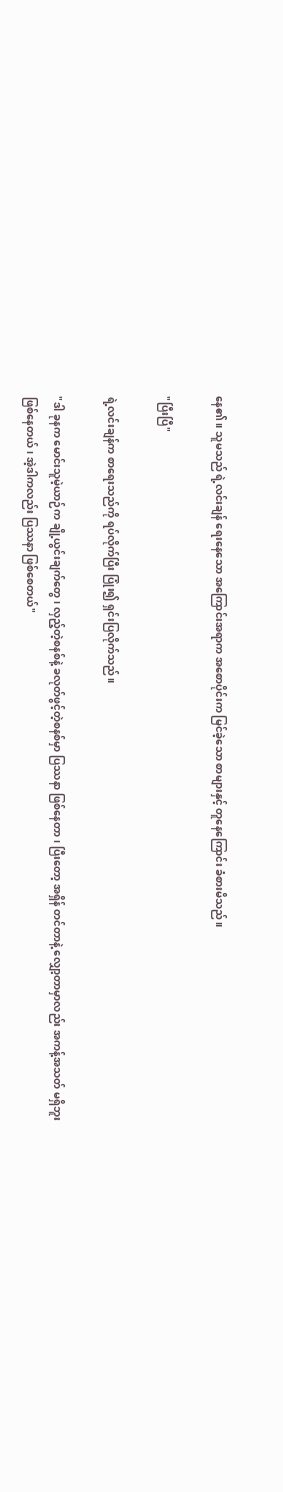နေ၏။ သူမသည် ရဲ့လင်းချန် ရေးနေသော အကြောင်းအရာက အစောပိုင်းက မြင်ခဲ့သော စာများနှင့် တူနေကြောင်း ခံစားမိသည်။

"ပြီးပြီ"

ရဲ့လင်းချန်က စာရေးသည်ကို ရပ်လိုက်ပြီး ပြုံး၍ ရှင်းပြလိုက်သည်။

"ဒါ ခုနက မောင်းသူမဲ့ယာဉ်က ချို့ယွင်းချက်တွေ၊ လှည့်တဲ့စနစ်နဲ့ ခလုတ်ဖွင့်တဲ့စနစ်မှာ ပြဿနာ ဖြစ်နေတာ၊ ပြီးတော့ အရှိန် တင်တာနဲ့ လျှော့တာမှာလည်း အကန့်အသတ် မရှိဘူး ဖြစ်နေတယ်၊ အဲ့ဒါကလည်း ပြဿနာ ဖြစ်စေတယ်"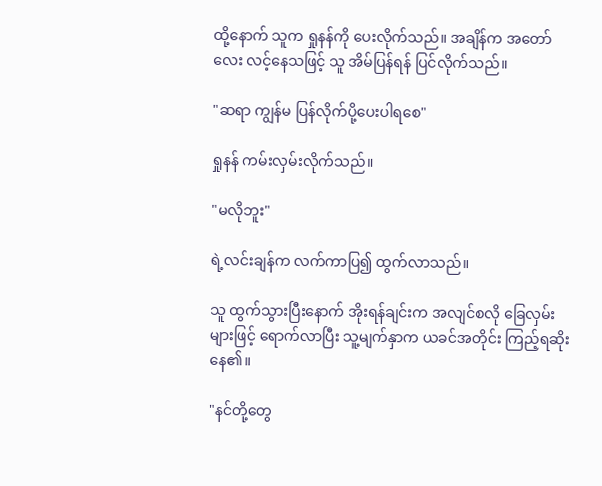ထို့နောက် သူက ရှုနန်ကို ပေးလိုက်သည်။ အချိန်က အတော်လေး လင့်နေသဖြင့် သူ အိမ်ပြန်ရန် ပြင်လိုက်သည်။

"ဆရာ ကျွန်မ ပြန်လိုက်ပို့ပေးပါရစေ"

ရှုနန် ကမ်းလှမ်းလိုက်သည်။

"မလိုဘူး"

ရဲ့လင်းချန်က လက်ကာပြ၍ ထွက်လာသည်။

သူ ထွက်သွားပြီးနောက် အိုးရန်ချင်းက အလျင်စလို ခြေလှမ်းများဖြင့် ရောက်လာပြီး သူ့မျက်နှာက ယခင်အတိုင်း ကြည့်ရဆိုးနေ၏။

"နင်တို့တွေ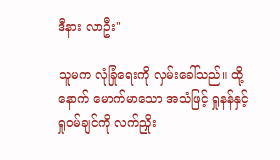ဒီနား လာဦး"

သူမက လုံခြုံရေးကို လှမ်းခေါ်သည်။ ထို့နောက် မောက်မာသော အသံဖြင့် ရှုနန်နှင့် ရှုဝမ်ချင်ကို လက်ညှိုး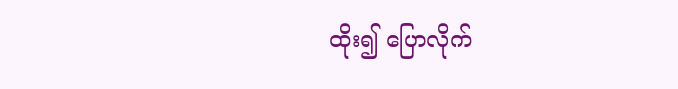ထိုး၍ ပြောလိုက်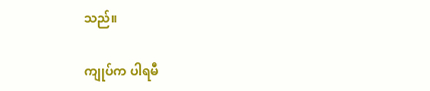သည်။

ကျုပ်က ပါရမီ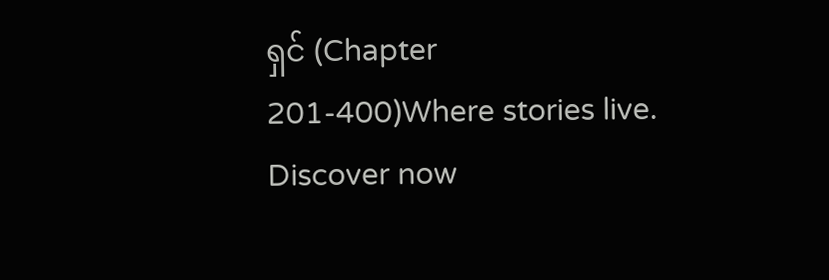ရှင် (Chapter 201-400)Where stories live. Discover now